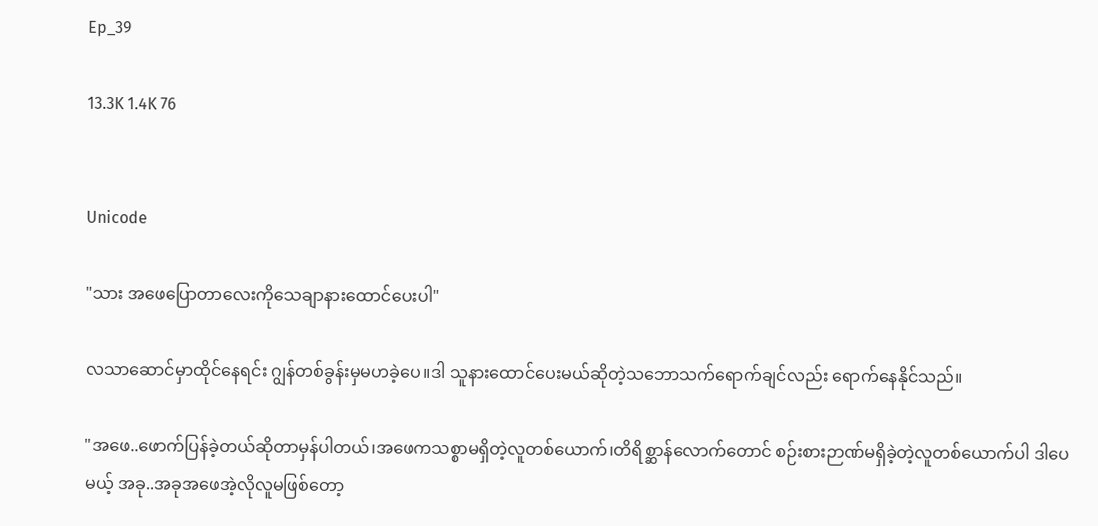Ep_39

13.3K 1.4K 76


Unicode

"သား အဖေပြောတာလေးကိုသေချာနားထောင်ပေးပါ"

လ‌သာဆောင်မှာ‌ထိုင်နေရင်း ဂျွန်တစ်ခွန်းမှမဟခဲ့ပေ။ဒါ သူနားထောင်ပေးမယ်ဆိုတဲ့သဘောသက်ရောက်ချင်လည်း ရောက်နေနိုင်သည်။

"အဖေ..ဖောက်ပြန်ခဲ့တယ်ဆိုတာမှန်ပါတယ်၊အဖေကသစ္စာမရှိတဲ့လူတစ်ယောက်၊တိရိစ္ဆာန်လောက်တောင် စဉ်းစားဉာဏ်မရှိခဲ့တဲ့လူတစ်ယောက်ပါ ဒါပေမယ့် အခု..အခုအဖေအဲ့လိုလူမဖြစ်တော့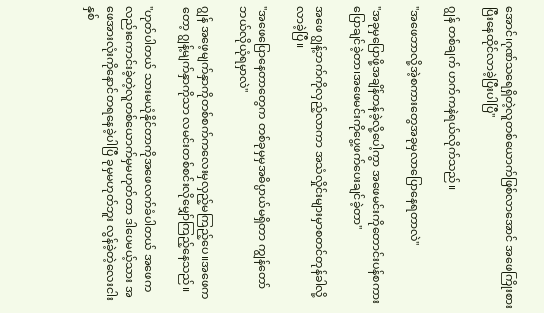အောင်၊ဂုဏ်သရေရှိတဲ့လူတစ်ယောက်ဖြစ်လာအောင် အဖေကြိုးစားပြီးနေထိုင်လာခဲ့ပြီးပါပြီ"

ဂျွန် တစ်ချက် ဟက်ကနဲရယ်လိုက်သည်။

"အဖေဘာလို့အဲ့စကားတွေအခုမှလာပြောနေရတာလဲ"

"အခုမှပြောဖို့အချိန်တန်ခဲ့လို့ပေါ့ကွာ အဖေမင်းကိုတောင်းပန်စကားပြောချင်ခဲ့တာ၊အဖေမင်းကိုပွေ့ဖက်ပေးချင်ခဲ့တာ"

အဖေ ဂျွန့်ဘက်ကိုလှည့်လာကာ အသံလှိုင်းများမှာစတင်တုန်ခါလို့လာခဲ့ပြီ။

"အဖေပြောနေတာတွေက တစ်ခုမှမှအဓိပ္ပာယ်မရှိတာ ကျွန်တော်ဘယ်လိုယုံရမှာလဲ"

ဂျွန် အဖေ့မျက်နှာကိုတစ်စက်ကလေးမှလှည့်မကြည့်ပေ။အဖေကတော့ ဂျွန့်မျက်နှာကိုသာ လမင်းတစ်စင်းလိုမျှော်ကြည့်နေသည်။

"ဟုတ်ပါတယ် သားမယုံနိုင်တာကိုအဖေလက်ခံပါတယ် အဖေကလည်းကောင်းခဲ့တဲ့လူတစ်ယောက်မှမဟုတ်တာ ဒါပေမယ့်သား အဖေအားလုံးကိုနောင်တရနေခဲ့ပါပြီ ခုမှမဟုတ်ဘူး လွန်ခဲ့တဲ့လေးငါးနှစ်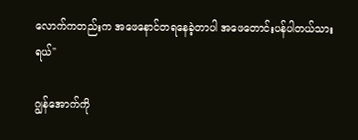လောက်ကတည်းက အဖေနောင်တရနေခဲ့တာပါ အဖေတောင်းပန်ပါတယ်သားရယ်"

ဂျွန်အောက်ကို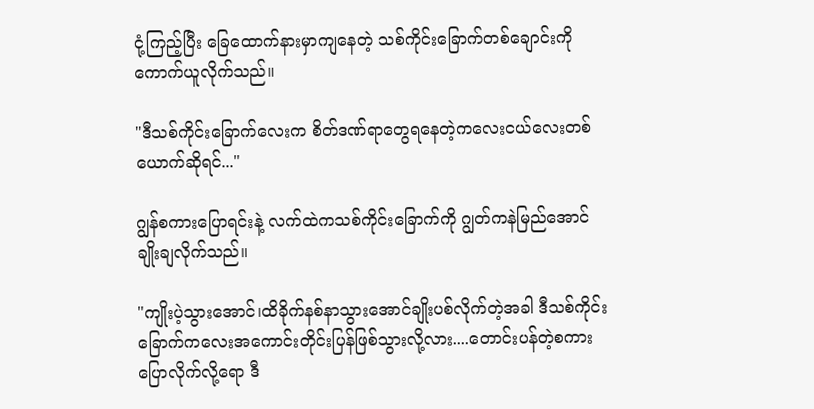ငုံ့ကြည့်ပြီး ခြေထောက်နားမှာကျနေတဲ့ သစ်ကိုင်းခြောက်တစ်ချောင်းကိုကောက်ယူလိုက်သည်။

"ဒီသစ်ကိုင်းခြောက်လေးက စိတ်ဒဏ်ရာတွေရနေတဲ့ကလေးငယ်လေးတစ်ယောက်ဆိုရင်..."

ဂျွန်စကားပြောရင်းနဲ့ လက်ထဲကသစ်ကိုင်းခြောက်ကို ဂျွတ်ကနဲမြည်အောင် ချိုးချလိုက်သည်။

"ကျိုးပဲ့သွားအောင်၊ထိခိုက်နစ်နာသွားအောင်ချိုးပစ်လိုက်တဲ့အခါ ဒီသစ်ကိုင်းခြောက်ကလေးအကောင်းတိုင်းပြန်ဖြစ်သွားလို့လား....တောင်းပန်တဲ့စကားပြောလိုက်လို့ရော ဒီ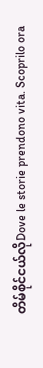တိမ်စိုင်ငယ်လိုDove le storie prendono vita. Scoprilo ora